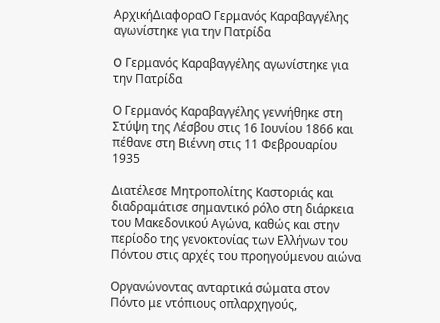ΑρχικήΔιαφοραO Γερμανός Καραβαγγέλης αγωνίστηκε για την Πατρίδα

O Γερμανός Καραβαγγέλης αγωνίστηκε για την Πατρίδα

Ο Γερμανός Καραβαγγέλης γεννήθηκε στη Στύψη της Λέσβου στις 16 Ιουνίου 1866 και πέθανε στη Βιέννη στις 11 Φεβρουαρίου 1935

Διατέλεσε Μητροπολίτης Καστοριάς και διαδραμάτισε σημαντικό ρόλο στη διάρκεια του Μακεδονικού Αγώνα, καθώς και στην περίοδο της γενοκτονίας των Ελλήνων του Πόντου στις αρχές του προηγούμενου αιώνα

Οργανώνοντας ανταρτικά σώματα στον Πόντο με ντόπιους οπλαρχηγούς,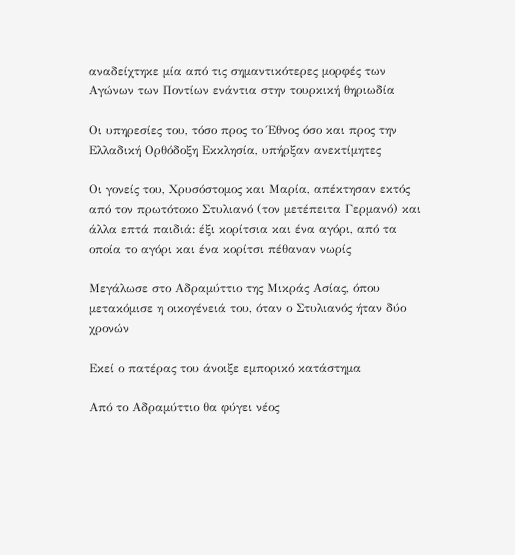αναδείχτηκε μία από τις σημαντικότερες μορφές των Αγώνων των Ποντίων ενάντια στην τουρκική θηριωδία

Οι υπηρεσίες του, τόσο προς το Έθνος όσο και προς την Ελλαδική Ορθόδοξη Εκκλησία, υπήρξαν ανεκτίμητες

Οι γονείς του, Χρυσόστομος και Μαρία, απέκτησαν εκτός από τον πρωτότοκο Στυλιανό (τον μετέπειτα Γερμανό) και άλλα επτά παιδιά: έξι κορίτσια και ένα αγόρι, από τα οποία το αγόρι και ένα κορίτσι πέθαναν νωρίς

Μεγάλωσε στο Αδραμύττιο της Μικράς Ασίας, όπου μετακόμισε η οικογένειά του, όταν ο Στυλιανός ήταν δύο χρονών

Εκεί ο πατέρας του άνοιξε εμπορικό κατάστημα

Από το Αδραμύττιο θα φύγει νέος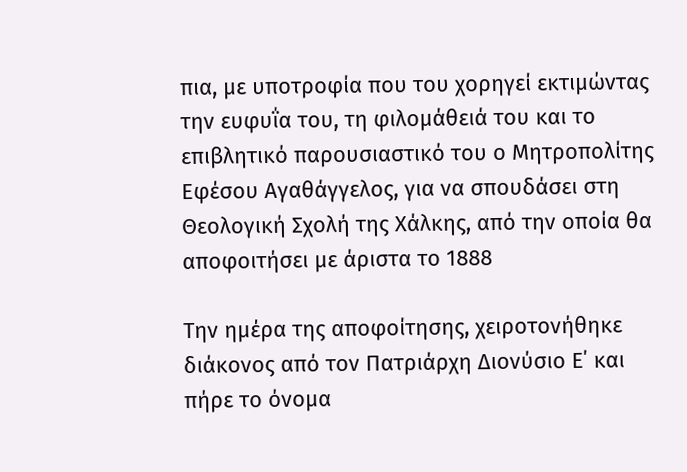πια, με υποτροφία που του χορηγεί εκτιμώντας την ευφυΐα του, τη φιλομάθειά του και το επιβλητικό παρουσιαστικό του ο Μητροπολίτης Εφέσου Αγαθάγγελος, για να σπουδάσει στη Θεολογική Σχολή της Χάλκης, από την οποία θα αποφοιτήσει με άριστα το 1888

Την ημέρα της αποφοίτησης, χειροτονήθηκε διάκονος από τον Πατριάρχη Διονύσιο Ε΄ και πήρε το όνομα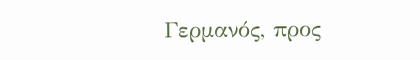Γερμανός, προς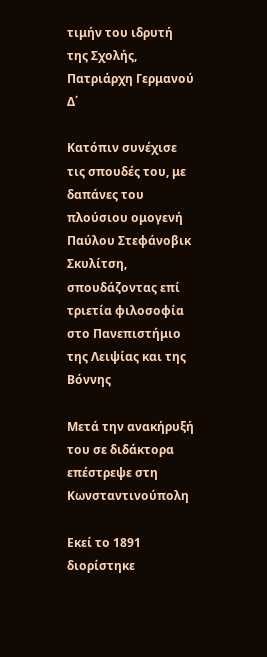τιμήν του ιδρυτή της Σχολής, Πατριάρχη Γερμανού Δ΄

Κατόπιν συνέχισε τις σπουδές του, με δαπάνες του πλούσιου ομογενή Παύλου Στεφάνοβικ Σκυλίτση, σπουδάζοντας επί τριετία φιλοσοφία στο Πανεπιστήμιο της Λειψίας και της Βόννης

Μετά την ανακήρυξή του σε διδάκτορα επέστρεψε στη Κωνσταντινούπολη

Εκεί το 1891 διορίστηκε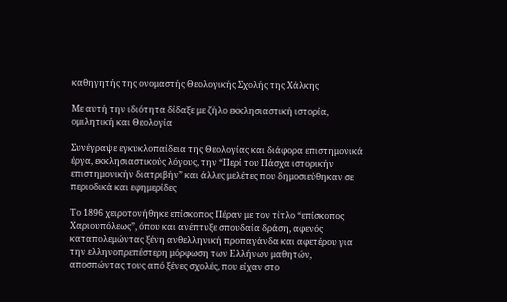καθηγητής της ονομαστής Θεολογικής Σχολής της Χάλκης

Με αυτή την ιδιότητα δίδαξε με ζήλο εκκλησιαστική ιστορία, ομιλητική και Θεολογία

Συνέγραψε εγκυκλοπαίδεια της Θεολογίας και διάφορα επιστημονικά έργα, εκκλησιαστικούς λόγους, την “Περί του Πάσχα ιστορικήν επιστημονικήν διατριβήν” και άλλες μελέτες που δημοσιεύθηκαν σε περιοδικά και εφημερίδες

Το 1896 χειροτονήθηκε επίσκοπος Πέραν με τον τίτλο “επίσκοπος Χαριουπόλεως”, όπου και ανέπτυξε σπουδαία δράση, αφενός καταπολεμώντας ξένη ανθελληνική προπαγάνδα και αφετέρου για την ελληνοπρεπέστερη μόρφωση των Ελλήνων μαθητών, αποσπώντας τους από ξένες σχολές, που είχαν στο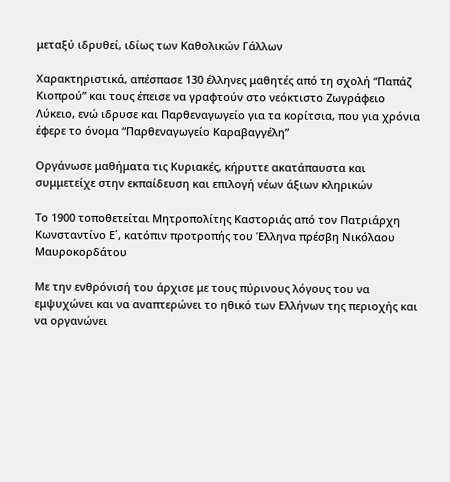μεταξύ ιδρυθεί, ιδίως των Καθολικών Γάλλων

Χαρακτηριστικά, απέσπασε 130 έλληνες μαθητές από τη σχολή “Παπάζ Κιοπρού” και τους έπεισε να γραφτούν στο νεόκτιστο Ζωγράφειο Λύκειο, ενώ ιδρυσε και Παρθεναγωγείο για τα κορίτσια, που για χρόνια έφερε το όνομα “Παρθεναγωγείο Καραβαγγέλη”

Οργάνωσε μαθήματα τις Κυριακές, κήρυττε ακατάπαυστα και συμμετείχε στην εκπαίδευση και επιλογή νέων άξιων κληρικών

Το 1900 τοποθετείται Μητροπολίτης Καστοριάς από τον Πατριάρχη Κωνσταντίνο Ε΄, κατόπιν προτροπής του Έλληνα πρέσβη Νικόλαου Μαυροκορδάτου

Με την ενθρόνισή του άρχισε με τους πύρινους λόγους του να εμψυχώνει και να αναπτερώνει το ηθικό των Ελλήνων της περιοχής και να οργανώνει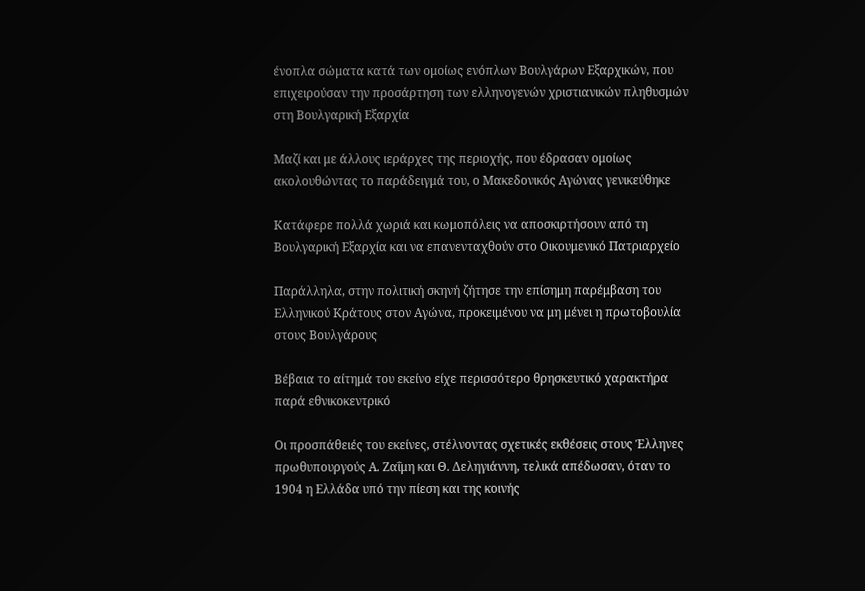ένοπλα σώματα κατά των ομοίως ενόπλων Βουλγάρων Εξαρχικών, που επιχειρούσαν την προσάρτηση των ελληνογενών χριστιανικών πληθυσμών στη Βουλγαρική Εξαρχία

Μαζί και με άλλους ιεράρχες της περιοχής, που έδρασαν ομοίως ακολουθώντας το παράδειγμά του, ο Μακεδονικός Αγώνας γενικεύθηκε

Κατάφερε πολλά χωριά και κωμοπόλεις να αποσκιρτήσουν από τη Βουλγαρική Εξαρχία και να επανενταχθούν στο Οικουμενικό Πατριαρχείο

Παράλληλα, στην πολιτική σκηνή ζήτησε την επίσημη παρέμβαση του Ελληνικού Κράτους στον Αγώνα, προκειμένου να μη μένει η πρωτοβουλία στους Βουλγάρους

Βέβαια το αίτημά του εκείνο είχε περισσότερο θρησκευτικό χαρακτήρα παρά εθνικοκεντρικό

Οι προσπάθειές του εκείνες, στέλνοντας σχετικές εκθέσεις στους Έλληνες πρωθυπουργούς Α. Ζαΐμη και Θ. Δεληγιάννη, τελικά απέδωσαν, όταν το 1904 η Ελλάδα υπό την πίεση και της κοινής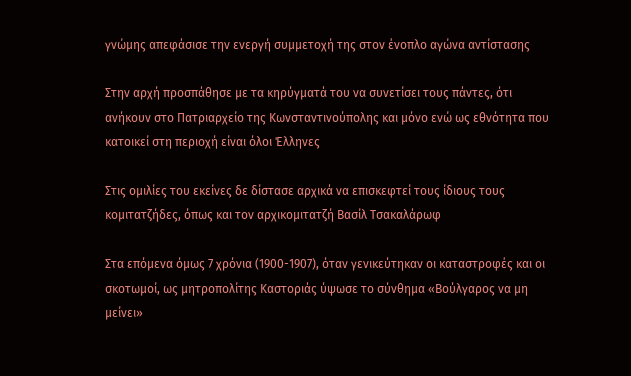γνώμης απεφάσισε την ενεργή συμμετοχή της στον ένοπλο αγώνα αντίστασης

Στην αρχή προσπάθησε με τα κηρύγματά του να συνετίσει τους πάντες, ότι ανήκουν στο Πατριαρχείο της Κωνσταντινούπολης και μόνο ενώ ως εθνότητα που κατοικεί στη περιοχή είναι όλοι Έλληνες

Στις ομιλίες του εκείνες δε δίστασε αρχικά να επισκεφτεί τους ίδιους τους κομιτατζήδες, όπως και τον αρχικομιτατζή Βασίλ Τσακαλάρωφ

Στα επόμενα όμως 7 χρόνια (1900-1907), όταν γενικεύτηκαν οι καταστροφές και οι σκοτωμοί, ως μητροπολίτης Καστοριάς ύψωσε το σύνθημα «Βούλγαρος να μη μείνει»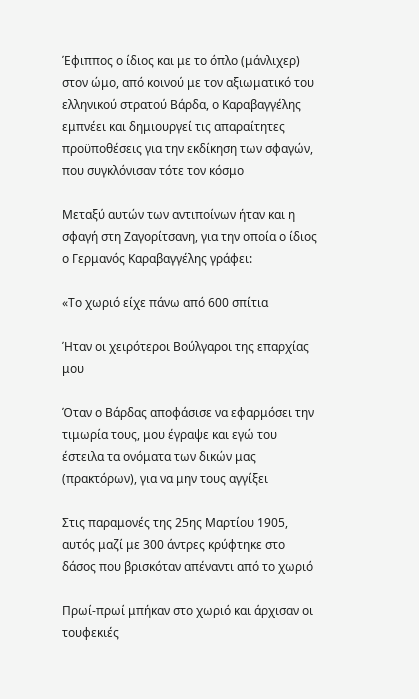Έφιππος ο ίδιος και με το όπλο (μάνλιχερ) στον ώμο, από κοινού με τον αξιωματικό του ελληνικού στρατού Βάρδα, ο Καραβαγγέλης εμπνέει και δημιουργεί τις απαραίτητες προϋποθέσεις για την εκδίκηση των σφαγών, που συγκλόνισαν τότε τον κόσμο

Μεταξύ αυτών των αντιποίνων ήταν και η σφαγή στη Ζαγορίτσανη, για την οποία ο ίδιος ο Γερμανός Καραβαγγέλης γράφει:

«Το χωριό είχε πάνω από 600 σπίτια

Ήταν οι χειρότεροι Βούλγαροι της επαρχίας μου

Όταν ο Βάρδας αποφάσισε να εφαρμόσει την τιμωρία τους, μου έγραψε και εγώ του έστειλα τα ονόματα των δικών μας (πρακτόρων), για να μην τους αγγίξει

Στις παραμονές της 25ης Μαρτίου 1905, αυτός μαζί με 300 άντρες κρύφτηκε στο δάσος που βρισκόταν απέναντι από το χωριό

Πρωί-πρωί μπήκαν στο χωριό και άρχισαν οι τουφεκιές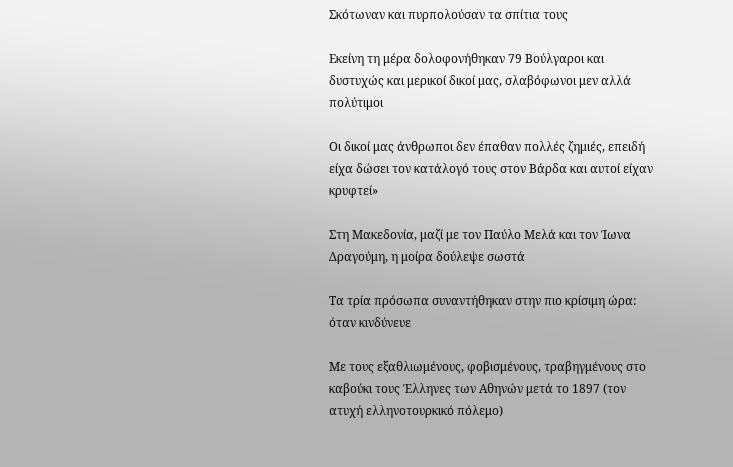Σκότωναν και πυρπολούσαν τα σπίτια τους

Εκείνη τη μέρα δολοφονήθηκαν 79 Βούλγαροι και δυστυχώς και μερικοί δικοί μας, σλαβόφωνοι μεν αλλά πολύτιμοι

Οι δικοί μας άνθρωποι δεν έπαθαν πολλές ζημιές, επειδή είχα δώσει τον κατάλογό τους στον Βάρδα και αυτοί είχαν κρυφτεί»

Στη Μακεδονία, μαζί με τον Παύλο Μελά και τον Ίωνα Δραγούμη, η μοίρα δούλεψε σωστά

Τα τρία πρόσωπα συναντήθηκαν στην πιο κρίσιμη ώρα: όταν κινδύνευε

Με τους εξαθλιωμένους, φοβισμένους, τραβηγμένους στο καβούκι τους Έλληνες των Αθηνών μετά το 1897 (τον ατυχή ελληνοτουρκικό πόλεμο)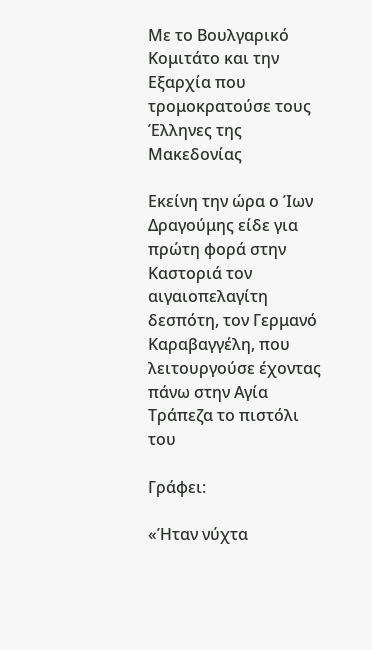Με το Βουλγαρικό Κομιτάτο και την Εξαρχία που τρομοκρατούσε τους Έλληνες της Μακεδονίας

Εκείνη την ώρα ο Ίων Δραγούμης είδε για πρώτη φορά στην Καστοριά τον αιγαιοπελαγίτη δεσπότη, τον Γερμανό Καραβαγγέλη, που λειτουργούσε έχοντας πάνω στην Αγία Τράπεζα το πιστόλι του

Γράφει:

«Ήταν νύχτα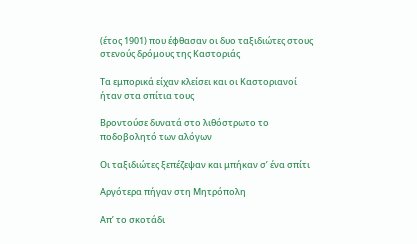(έτος 1901) που έφθασαν οι δυο ταξιδιώτες στους στενούς δρόμους της Καστοριάς

Τα εμπορικά είχαν κλείσει και οι Καστοριανοί ήταν στα σπίτια τους

Βροντούσε δυνατά στο λιθόστρωτο το ποδοβολητό των αλόγων

Οι ταξιδιώτες ξεπέζεψαν και μπήκαν σ’ ένα σπίτι

Αργότερα πήγαν στη Μητρόπολη

Απ’ το σκοτάδι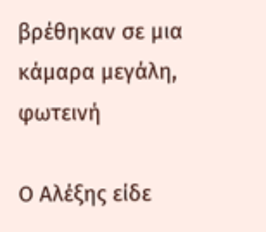βρέθηκαν σε μια κάμαρα μεγάλη, φωτεινή

Ο Αλέξης είδε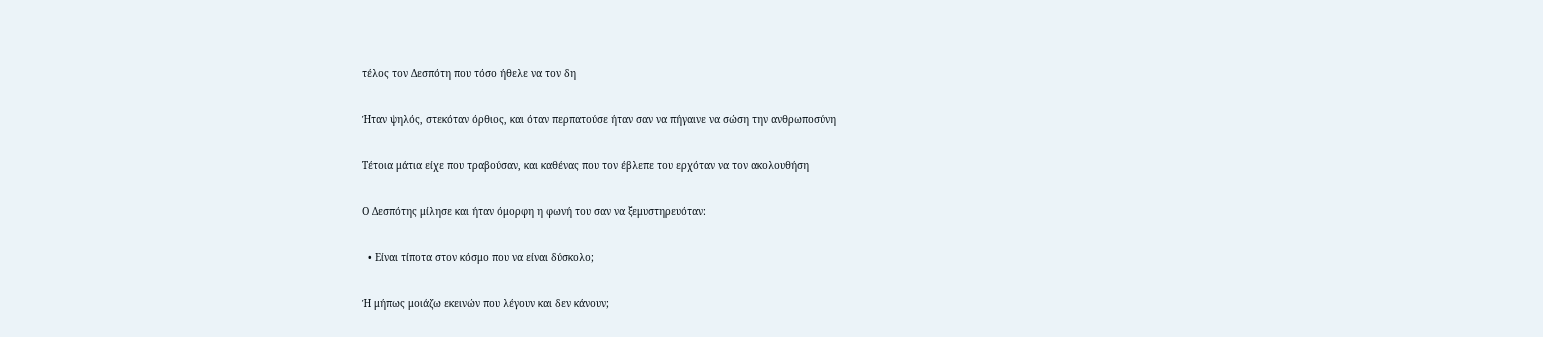τέλος τον Δεσπότη που τόσο ήθελε να τον δη

Ήταν ψηλός, στεκόταν όρθιος, και όταν περπατούσε ήταν σαν να πήγαινε να σώση την ανθρωποσύνη

Τέτοια μάτια είχε που τραβούσαν, και καθένας που τον έβλεπε του ερχόταν να τον ακολουθήση

Ο Δεσπότης μίλησε και ήταν όμορφη η φωνή του σαν να ξεμυστηρευόταν:

  • Είναι τίποτα στον κόσμο που να είναι δύσκολο;

Ή μήπως μοιάζω εκεινών που λέγουν και δεν κάνουν;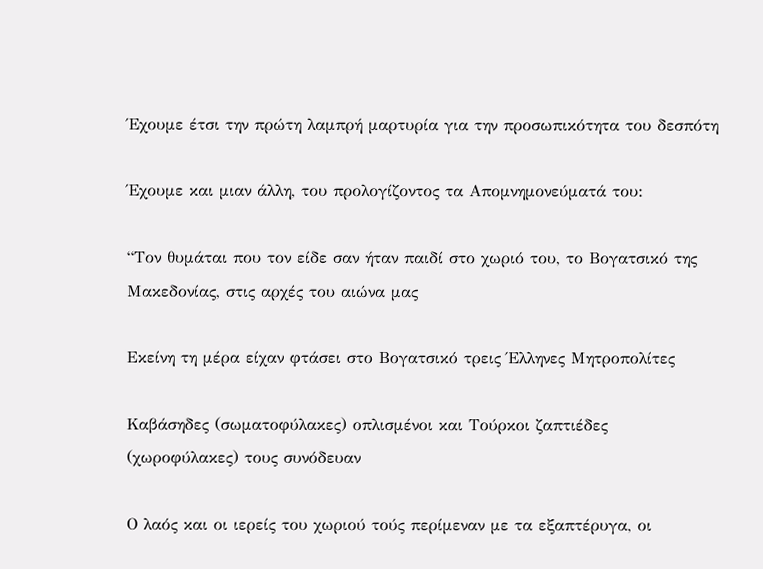Έχουμε έτσι την πρώτη λαμπρή μαρτυρία για την προσωπικότητα του δεσπότη

Έχουμε και μιαν άλλη, του προλογίζοντος τα Απομνημονεύματά του:

“Τον θυμάται που τον είδε σαν ήταν παιδί στο χωριό του, το Βογατσικό της Μακεδονίας, στις αρχές του αιώνα μας

Εκείνη τη μέρα είχαν φτάσει στο Βογατσικό τρεις Έλληνες Μητροπολίτες

Καβάσηδες (σωματοφύλακες) οπλισμένοι και Τούρκοι ζαπτιέδες (χωροφύλακες) τους συνόδευαν

Ο λαός και οι ιερείς του χωριού τούς περίμεναν με τα εξαπτέρυγα, οι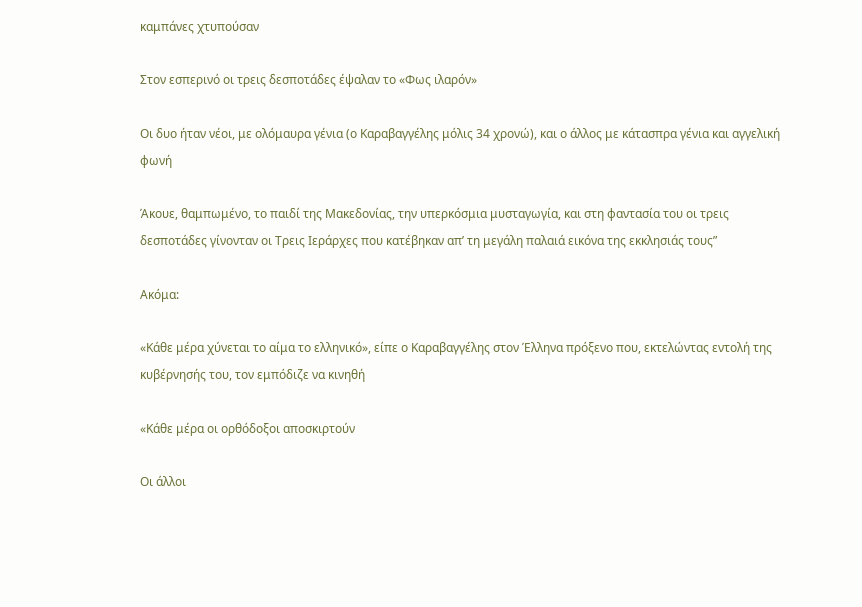καμπάνες χτυπούσαν

Στον εσπερινό οι τρεις δεσποτάδες έψαλαν το «Φως ιλαρόν»

Οι δυο ήταν νέοι, με ολόμαυρα γένια (ο Καραβαγγέλης μόλις 34 χρονώ), και ο άλλος με κάτασπρα γένια και αγγελική φωνή

Άκουε, θαμπωμένο, το παιδί της Μακεδονίας, την υπερκόσμια μυσταγωγία, και στη φαντασία του οι τρεις δεσποτάδες γίνονταν οι Τρεις Ιεράρχες που κατέβηκαν απ’ τη μεγάλη παλαιά εικόνα της εκκλησιάς τους”

Ακόμα:

«Κάθε μέρα χύνεται το αίμα το ελληνικό», είπε ο Καραβαγγέλης στον Έλληνα πρόξενο που, εκτελώντας εντολή της κυβέρνησής του, τον εμπόδιζε να κινηθή

«Κάθε μέρα οι ορθόδοξοι αποσκιρτούν

Οι άλλοι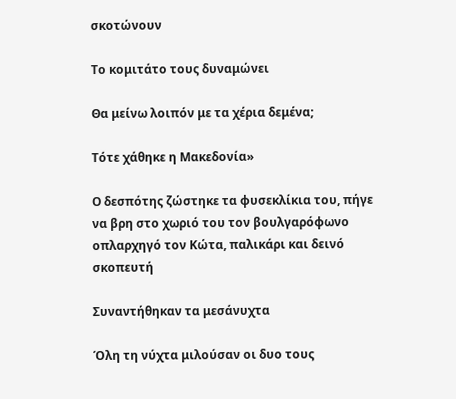σκοτώνουν

Το κομιτάτο τους δυναμώνει

Θα μείνω λοιπόν με τα χέρια δεμένα;

Τότε χάθηκε η Μακεδονία»

Ο δεσπότης ζώστηκε τα φυσεκλίκια του, πήγε να βρη στο χωριό του τον βουλγαρόφωνο οπλαρχηγό τον Κώτα, παλικάρι και δεινό σκοπευτή

Συναντήθηκαν τα μεσάνυχτα

Όλη τη νύχτα μιλούσαν οι δυο τους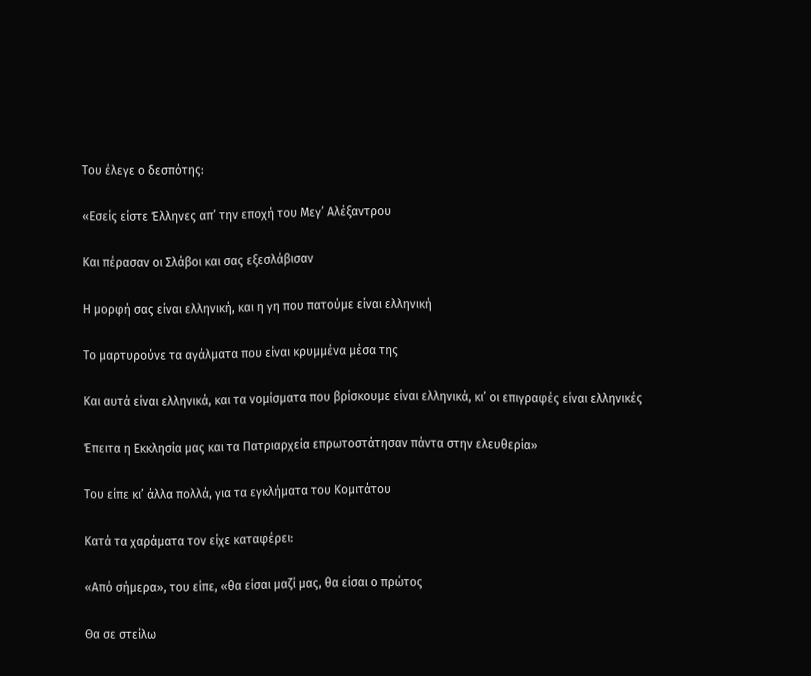Του έλεγε ο δεσπότης:

«Εσείς είστε Έλληνες απ’ την εποχή του Μεγ’ Αλέξαντρου

Και πέρασαν οι Σλάβοι και σας εξεσλάβισαν

Η μορφή σας είναι ελληνική, και η γη που πατούμε είναι ελληνική

Το μαρτυρούνε τα αγάλματα που είναι κρυμμένα μέσα της

Και αυτά είναι ελληνικά, και τα νομίσματα που βρίσκουμε είναι ελληνικά, κι’ οι επιγραφές είναι ελληνικές

Έπειτα η Εκκλησία μας και τα Πατριαρχεία επρωτοστάτησαν πάντα στην ελευθερία»

Του είπε κι’ άλλα πολλά, για τα εγκλήματα του Κομιτάτου

Κατά τα χαράματα τον είχε καταφέρει:

«Από σήμερα», του είπε, «θα είσαι μαζί μας, θα είσαι ο πρώτος

Θα σε στείλω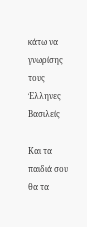κάτω να γνωρίσης τους Έλληνες Βασιλείς

Και τα παιδιά σου θα τα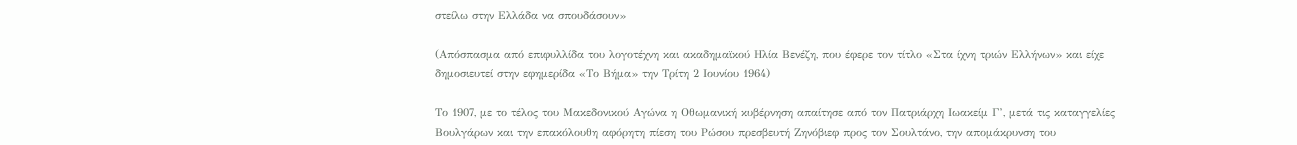στείλω στην Ελλάδα να σπουδάσουν»

(Απόσπασμα από επιφυλλίδα του λογοτέχνη και ακαδημαϊκού Ηλία Βενέζη, που έφερε τον τίτλο «Στα ίχνη τριών Ελλήνων» και είχε δημοσιευτεί στην εφημερίδα «Το Βήμα» την Τρίτη 2 Ιουνίου 1964)

Το 1907, με το τέλος του Μακεδονικού Αγώνα η Οθωμανική κυβέρνηση απαίτησε από τον Πατριάρχη Ιωακείμ Γ’, μετά τις καταγγελίες Βουλγάρων και την επακόλουθη αφόρητη πίεση του Ρώσου πρεσβευτή Ζηνόβιεφ προς τον Σουλτάνο, την απομάκρυνση του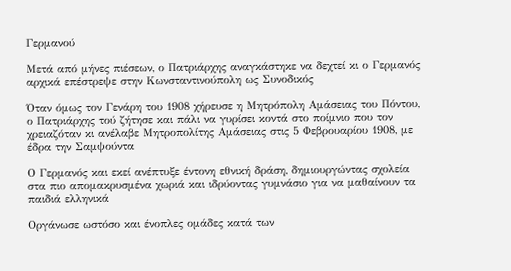Γερμανού

Μετά από μήνες πιέσεων, ο Πατριάρχης αναγκάστηκε να δεχτεί κι ο Γερμανός αρχικά επέστρεψε στην Κωνσταντινούπολη ως Συνοδικός

Όταν όμως τον Γενάρη του 1908 χήρευσε η Μητρόπολη Αμάσειας του Πόντου, ο Πατριάρχης τού ζήτησε και πάλι να γυρίσει κοντά στο ποίμνιο που τον χρειαζόταν κι ανέλαβε Μητροπολίτης Αμάσειας στις 5 Φεβρουαρίου 1908, με έδρα την Σαμψούντα

Ο Γερμανός και εκεί ανέπτυξε έντονη εθνική δράση, δημιουργώντας σχολεία στα πιο απομακρυσμένα χωριά και ιδρύοντας γυμνάσιο για να μαθαίνουν τα παιδιά ελληνικά

Οργάνωσε ωστόσο και ένοπλες ομάδες κατά των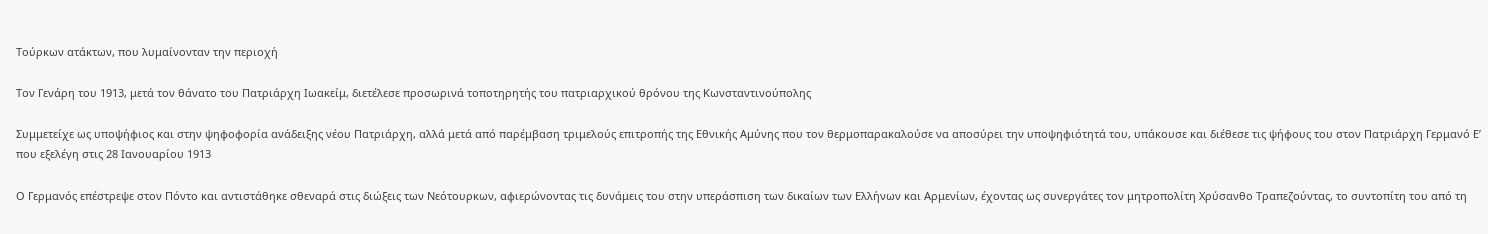Τούρκων ατάκτων, που λυμαίνονταν την περιοχή

Τον Γενάρη του 1913, μετά τον θάνατο του Πατριάρχη Ιωακείμ, διετέλεσε προσωρινά τοποτηρητής του πατριαρχικού θρόνου της Κωνσταντινούπολης

Συμμετείχε ως υποψήφιος και στην ψηφοφορία ανάδειξης νέου Πατριάρχη, αλλά μετά από παρέμβαση τριμελούς επιτροπής της Εθνικής Αμύνης που τον θερμοπαρακαλούσε να αποσύρει την υποψηφιότητά του, υπάκουσε και διέθεσε τις ψήφους του στον Πατριάρχη Γερμανό Ε’ που εξελέγη στις 28 Ιανουαρίου 1913

Ο Γερμανός επέστρεψε στον Πόντο και αντιστάθηκε σθεναρά στις διώξεις των Νεότουρκων, αφιερώνοντας τις δυνάμεις του στην υπεράσπιση των δικαίων των Ελλήνων και Αρμενίων, έχοντας ως συνεργάτες τον μητροπολίτη Χρύσανθο Τραπεζούντας, το συντοπίτη του από τη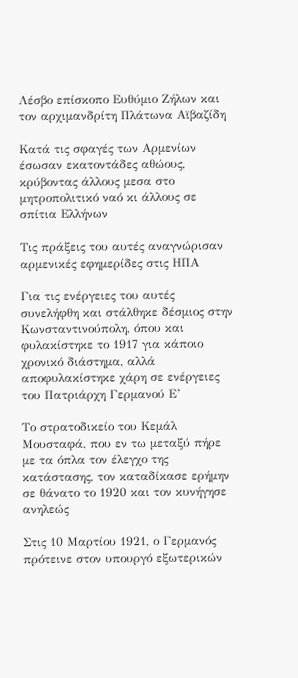Λέσβο επίσκοπο Ευθύμιο Ζήλων και τον αρχιμανδρίτη Πλάτωνα Αϊβαζίδη

Κατά τις σφαγές των Αρμενίων έσωσαν εκατοντάδες αθώους, κρύβοντας άλλους μεσα στο μητροπολιτικό ναό κι άλλους σε σπίτια Ελλήνων

Τις πράξεις του αυτές αναγνώρισαν αρμενικές εφημερίδες στις ΗΠΑ

Για τις ενέργειες του αυτές συνελήφθη και στάλθηκε δέσμιος στην Κωνσταντινούπολη, όπου και φυλακίστηκε το 1917 για κάποιο χρονικό διάστημα, αλλά αποφυλακίστηκε χάρη σε ενέργειες του Πατριάρχη Γερμανού Ε’

Το στρατοδικείο του Κεμάλ Μουσταφά, που εν τω μεταξύ πήρε με τα όπλα τον έλεγχο της κατάστασης, τον καταδίκασε ερήμην σε θάνατο το 1920 και τον κυνήγησε ανηλεώς

Στις 10 Μαρτίου 1921, ο Γερμανός πρότεινε στον υπουργό εξωτερικών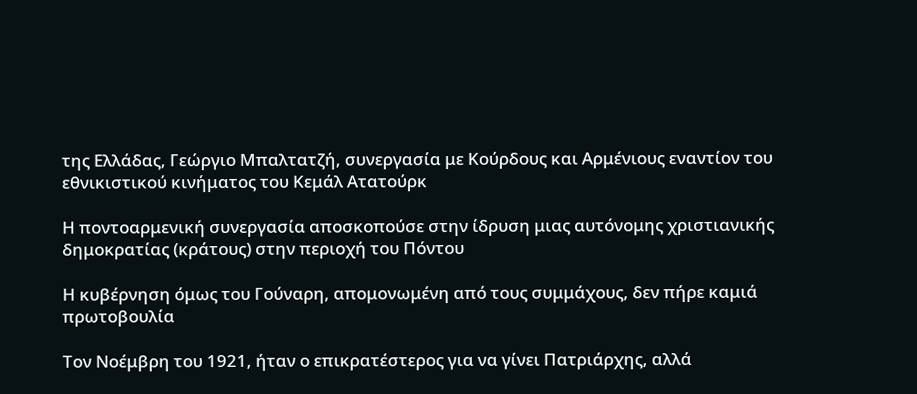της Ελλάδας, Γεώργιο Μπαλτατζή, συνεργασία με Κούρδους και Αρμένιους εναντίον του εθνικιστικού κινήματος του Κεμάλ Ατατούρκ

Η ποντοαρμενική συνεργασία αποσκοπούσε στην ίδρυση μιας αυτόνομης χριστιανικής δημοκρατίας (κράτους) στην περιοχή του Πόντου

Η κυβέρνηση όμως του Γούναρη, απομονωμένη από τους συμμάχους, δεν πήρε καμιά πρωτοβουλία

Τον Νοέμβρη του 1921, ήταν ο επικρατέστερος για να γίνει Πατριάρχης, αλλά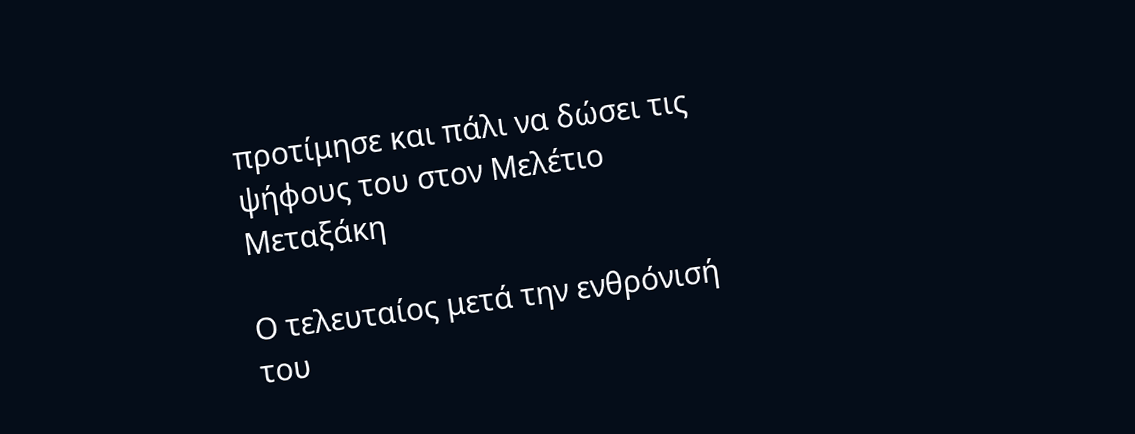προτίμησε και πάλι να δώσει τις ψήφους του στον Μελέτιο Μεταξάκη

Ο τελευταίος μετά την ενθρόνισή του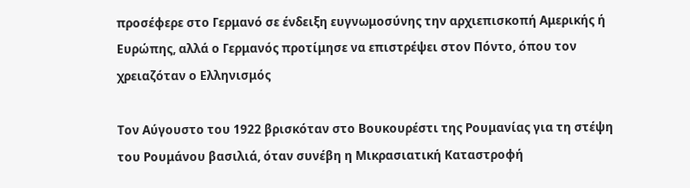προσέφερε στο Γερμανό σε ένδειξη ευγνωμοσύνης την αρχιεπισκοπή Αμερικής ή Ευρώπης, αλλά ο Γερμανός προτίμησε να επιστρέψει στον Πόντο, όπου τον χρειαζόταν ο Ελληνισμός

Τον Αύγουστο του 1922 βρισκόταν στο Βουκουρέστι της Ρουμανίας για τη στέψη του Ρουμάνου βασιλιά, όταν συνέβη η Μικρασιατική Καταστροφή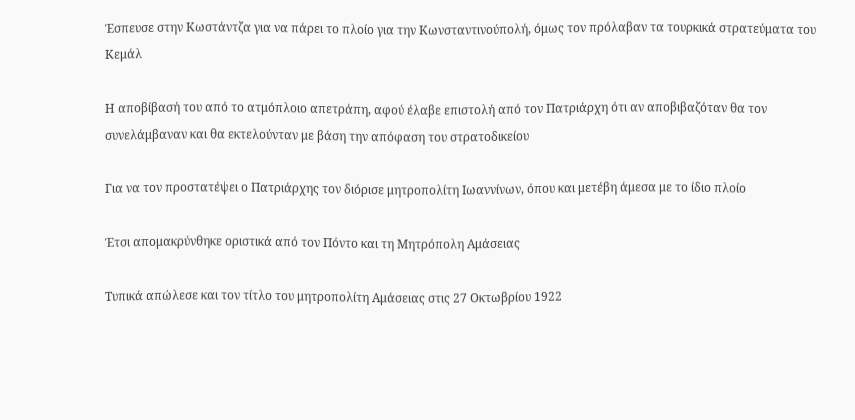Έσπευσε στην Κωστάντζα για να πάρει το πλοίο για την Κωνσταντινούπολή, όμως τον πρόλαβαν τα τουρκικά στρατεύματα του Κεμάλ

Η αποβίβασή του από το ατμόπλοιο απετράπη, αφού έλαβε επιστολή από τον Πατριάρχη ότι αν αποβιβαζόταν θα τον συνελάμβαναν και θα εκτελούνταν με βάση την απόφαση του στρατοδικείου

Για να τον προστατέψει ο Πατριάρχης τον διόρισε μητροπολίτη Ιωαννίνων, όπου και μετέβη άμεσα με το ίδιο πλοίο

Έτσι απομακρύνθηκε οριστικά από τον Πόντο και τη Μητρόπολη Αμάσειας

Τυπικά απώλεσε και τον τίτλο του μητροπολίτη Αμάσειας στις 27 Οκτωβρίου 1922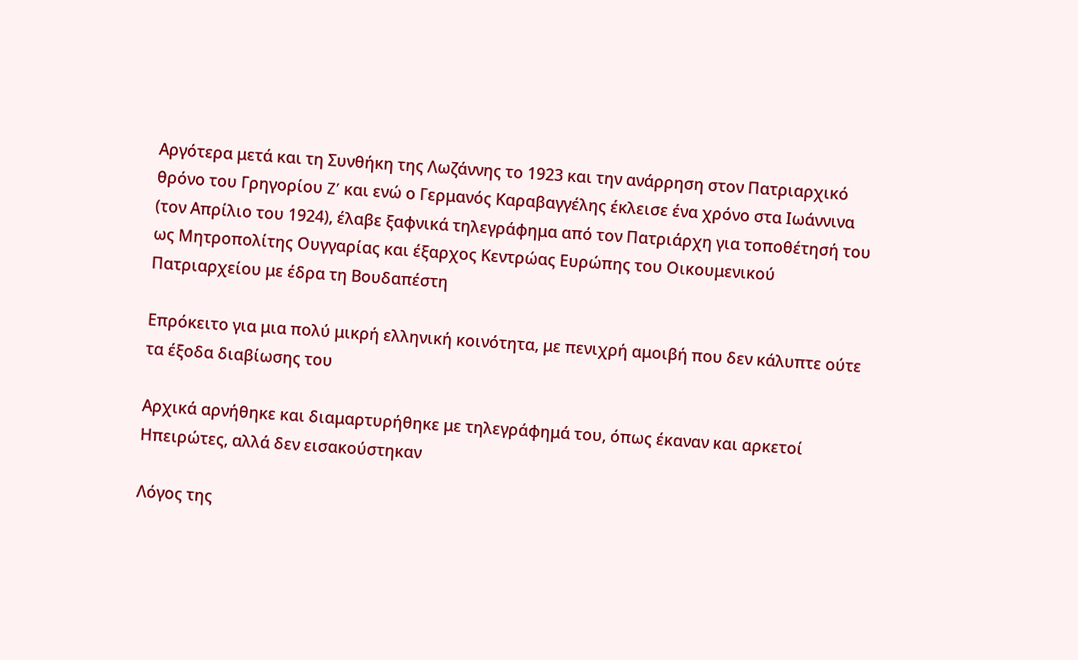Αργότερα μετά και τη Συνθήκη της Λωζάννης το 1923 και την ανάρρηση στον Πατριαρχικό θρόνο του Γρηγορίου Z’ και ενώ ο Γερμανός Καραβαγγέλης έκλεισε ένα χρόνο στα Ιωάννινα (τον Απρίλιο του 1924), έλαβε ξαφνικά τηλεγράφημα από τον Πατριάρχη για τοποθέτησή του ως Μητροπολίτης Ουγγαρίας και έξαρχος Κεντρώας Ευρώπης του Οικουμενικού Πατριαρχείου με έδρα τη Βουδαπέστη

Επρόκειτο για μια πολύ μικρή ελληνική κοινότητα, με πενιχρή αμοιβή που δεν κάλυπτε ούτε τα έξοδα διαβίωσης του

Αρχικά αρνήθηκε και διαμαρτυρήθηκε με τηλεγράφημά του, όπως έκαναν και αρκετοί Ηπειρώτες, αλλά δεν εισακούστηκαν

Λόγος της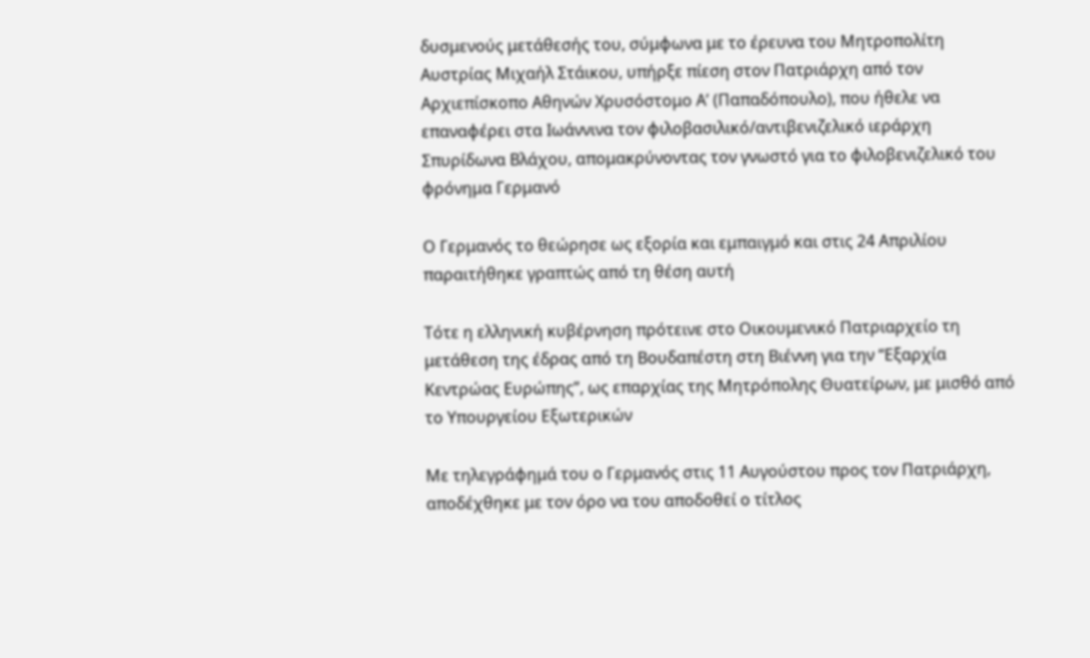δυσμενούς μετάθεσής του, σύμφωνα με το έρευνα του Μητροπολίτη Αυστρίας Μιχαήλ Στάικου, υπήρξε πίεση στον Πατριάρχη από τον Αρχιεπίσκοπο Αθηνών Χρυσόστομο Α’ (Παπαδόπουλο), που ήθελε να επαναφέρει στα Ιωάννινα τον φιλοβασιλικό/αντιβενιζελικό ιεράρχη Σπυρίδωνα Βλάχου, απομακρύνοντας τον γνωστό για το φιλοβενιζελικό του φρόνημα Γερμανό

Ο Γερμανός το θεώρησε ως εξορία και εμπαιγμό και στις 24 Απριλίου παραιτήθηκε γραπτώς από τη θέση αυτή

Τότε η ελληνική κυβέρνηση πρότεινε στο Οικουμενικό Πατριαρχείο τη μετάθεση της έδρας από τη Βουδαπέστη στη Βιέννη για την “Εξαρχία Κεντρώας Ευρώπης”, ως επαρχίας της Μητρόπολης Θυατείρων, με μισθό από το Υπουργείου Εξωτερικών

Με τηλεγράφημά του ο Γερμανός στις 11 Αυγούστου προς τον Πατριάρχη, αποδέχθηκε με τον όρο να του αποδοθεί ο τίτλος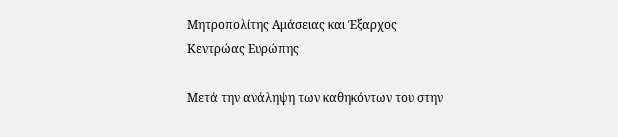Μητροπολίτης Αμάσειας και Έξαρχος Κεντρώας Ευρώπης

Μετά την ανάληψη των καθηκόντων του στην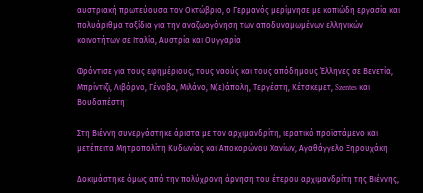αυστριακή πρωτεύουσα τον Οκτώβριο, ο Γερμανός μερίμνησε με κοπιώδη εργασία και πολυάριθμα ταξίδια για την αναζωογόνηση των αποδυναμωμένων ελληνικών κοινοτήτων σε Ιταλία, Αυστρία και Ουγγαρία

Φρόντισε για τους εφημέριους, τους ναούς και τους απόδημους Έλληνες σε Βενετία, Μπρίντιζι, Λιβόρνο, Γένοβα, Μιλάνο, Ν(ε)άπολη, Τεργέστη, Κέτσκεμετ, Szentes και Βουδαπέστη

Στη Βιέννη συνεργάστηκε άριστα με τον αρχιμανδρίτη, ιερατικό προϊστάμενο και μετέπειτα Μητροπολίτη Κυδωνίας και Αποκορώνου Χανίων, Αγαθάγγελο Ξηρουχάκη

Δοκιμάστηκε όμως από την πολύχρονη άρνηση του έτερου αρχιμανδρίτη της Βιέννης,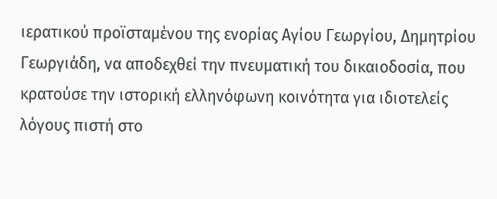ιερατικού προϊσταμένου της ενορίας Αγίου Γεωργίου, Δημητρίου Γεωργιάδη, να αποδεχθεί την πνευματική του δικαιοδοσία, που κρατούσε την ιστορική ελληνόφωνη κοινότητα για ιδιοτελείς λόγους πιστή στο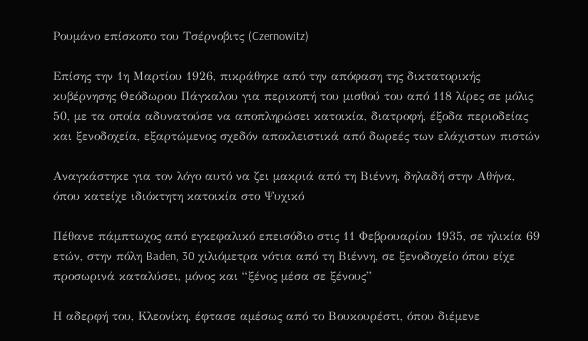Ρουμάνο επίσκοπο του Τσέρνοβιτς (Czernowitz)

Επίσης την 1η Μαρτίου 1926, πικράθηκε από την απόφαση της δικτατορικής κυβέρνησης Θεόδωρου Πάγκαλου για περικοπή του μισθού του από 118 λίρες σε μόλις 50, με τα οποία αδυνατούσε να αποπληρώσει κατοικία, διατροφή, έξοδα περιοδείας και ξενοδοχεία, εξαρτώμενος σχεδόν αποκλειστικά από δωρεές των ελάχιστων πιστών

Αναγκάστηκε για τον λόγο αυτό να ζει μακριά από τη Βιέννη, δηλαδή στην Αθήνα, όπου κατείχε ιδιόκτητη κατοικία στο Ψυχικό

Πέθανε πάμπτωχος από εγκεφαλικό επεισόδιο στις 11 Φεβρουαρίου 1935, σε ηλικία 69 ετών, στην πόλη Baden, 30 χιλιόμετρα νότια από τη Βιέννη, σε ξενοδοχείο όπου είχε προσωρινά καταλύσει, μόνος και “ξένος μέσα σε ξένους”

Η αδερφή του, Κλεονίκη, έφτασε αμέσως από το Βουκουρέστι, όπου διέμενε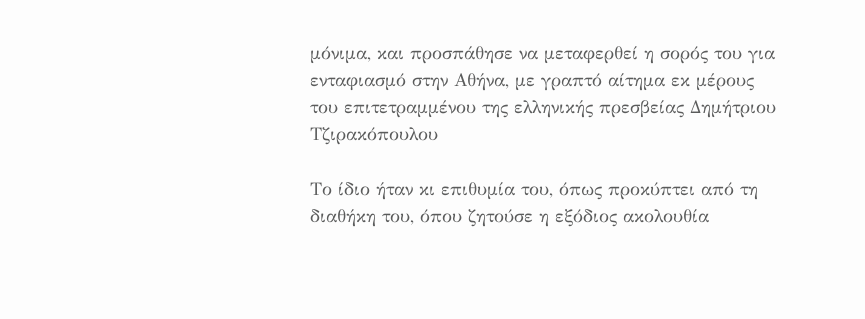μόνιμα, και προσπάθησε να μεταφερθεί η σορός του για ενταφιασμό στην Αθήνα, με γραπτό αίτημα εκ μέρους του επιτετραμμένου της ελληνικής πρεσβείας Δημήτριου Τζιρακόπουλου

Το ίδιο ήταν κι επιθυμία του, όπως προκύπτει από τη διαθήκη του, όπου ζητούσε η εξόδιος ακολουθία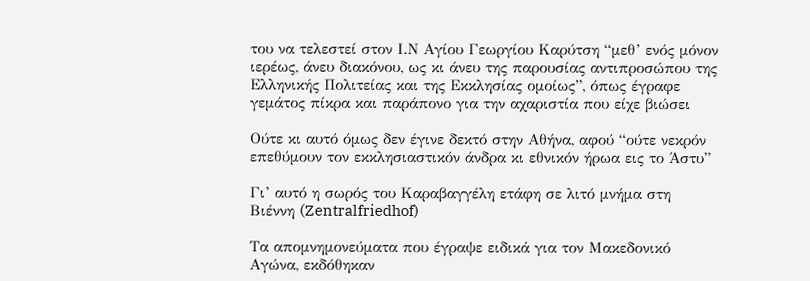του να τελεστεί στον Ι.Ν Αγίου Γεωργίου Καρύτση “μεθ’ ενός μόνον ιερέως, άνευ διακόνου, ως κι άνευ της παρουσίας αντιπροσώπου της Ελληνικής Πολιτείας και της Εκκλησίας ομοίως”, όπως έγραφε γεμάτος πίκρα και παράπονο για την αχαριστία που είχε βιώσει

Ούτε κι αυτό όμως δεν έγινε δεκτό στην Αθήνα, αφού “ούτε νεκρόν επεθύμουν τον εκκλησιαστικόν άνδρα κι εθνικόν ήρωα εις το Άστυ”

Γι’ αυτό η σωρός του Καραβαγγέλη ετάφη σε λιτό μνήμα στη Βιέννη (Zentralfriedhof)

Τα απομνημονεύματα που έγραψε ειδικά για τον Μακεδονικό Αγώνα, εκδόθηκαν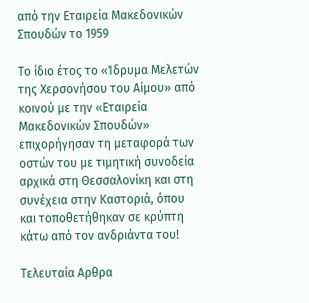από την Εταιρεία Μακεδονικών Σπουδών το 1959

Το ίδιο έτος το «Ίδρυμα Μελετών της Χερσονήσου του Αίμου» από κοινού με την «Εταιρεία Μακεδονικών Σπουδών» επιχορήγησαν τη μεταφορά των οστών του με τιμητική συνοδεία αρχικά στη Θεσσαλονίκη και στη συνέχεια στην Καστοριά, όπου και τοποθετήθηκαν σε κρύπτη κάτω από τον ανδριάντα του!

Τελευταία Αρθρα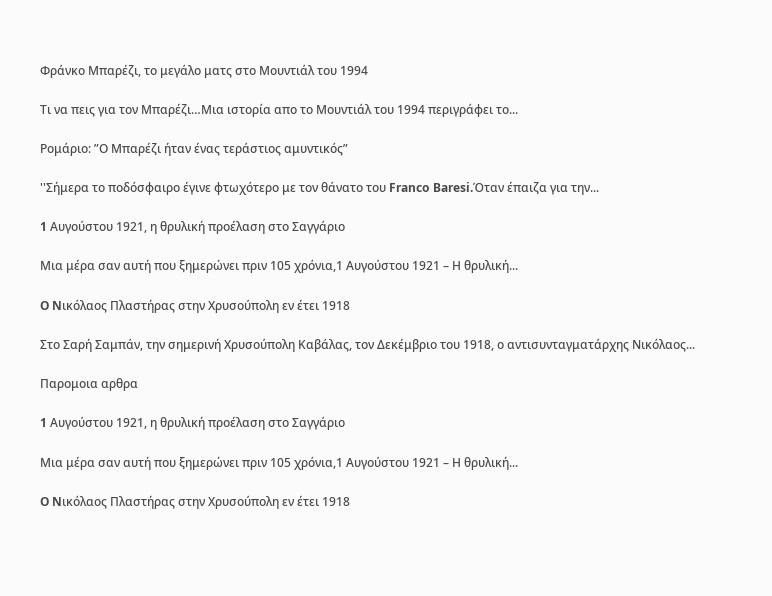Φράνκο Μπαρέζι, το μεγάλο ματς στο Μουντιάλ του 1994

Τι να πεις για τον Μπαρέζι…Μια ιστορία απο το Μουντιάλ του 1994 περιγράφει το...

Ρομάριο: ”Ο Μπαρέζι ήταν ένας τεράστιος αμυντικός”

''Σήμερα το ποδόσφαιρο έγινε φτωχότερο με τον θάνατο του Franco Baresi.Όταν έπαιζα για την...

1 Aυγούστου 1921, η θρυλική προέλαση στο Σαγγάριο

Μια μέρα σαν αυτή που ξημερώνει πριν 105 χρόνια,1 Αυγούστου 1921 – Η θρυλική...

O Nικόλαος Πλαστήρας στην Χρυσούπολη εν έτει 1918

Στο Σαρή Σαμπάν, την σημερινή Χρυσούπολη Καβάλας, τον Δεκέμβριο του 1918, ο αντισυνταγματάρχης Νικόλαος...

Παρομοια αρθρα

1 Aυγούστου 1921, η θρυλική προέλαση στο Σαγγάριο

Μια μέρα σαν αυτή που ξημερώνει πριν 105 χρόνια,1 Αυγούστου 1921 – Η θρυλική...

O Nικόλαος Πλαστήρας στην Χρυσούπολη εν έτει 1918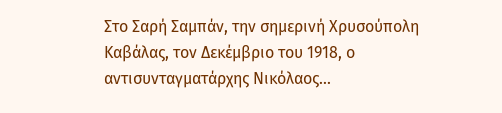Στο Σαρή Σαμπάν, την σημερινή Χρυσούπολη Καβάλας, τον Δεκέμβριο του 1918, ο αντισυνταγματάρχης Νικόλαος...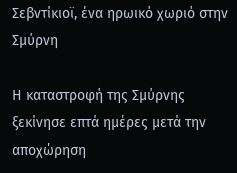Σεβντίκιοϊ, ένα ηρωικό χωριό στην Σμύρνη

Η καταστροφή της Σμύρνης ξεκίνησε επτά ημέρες μετά την αποχώρηση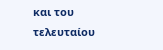και του τελευταίου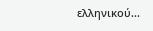ελληνικού...